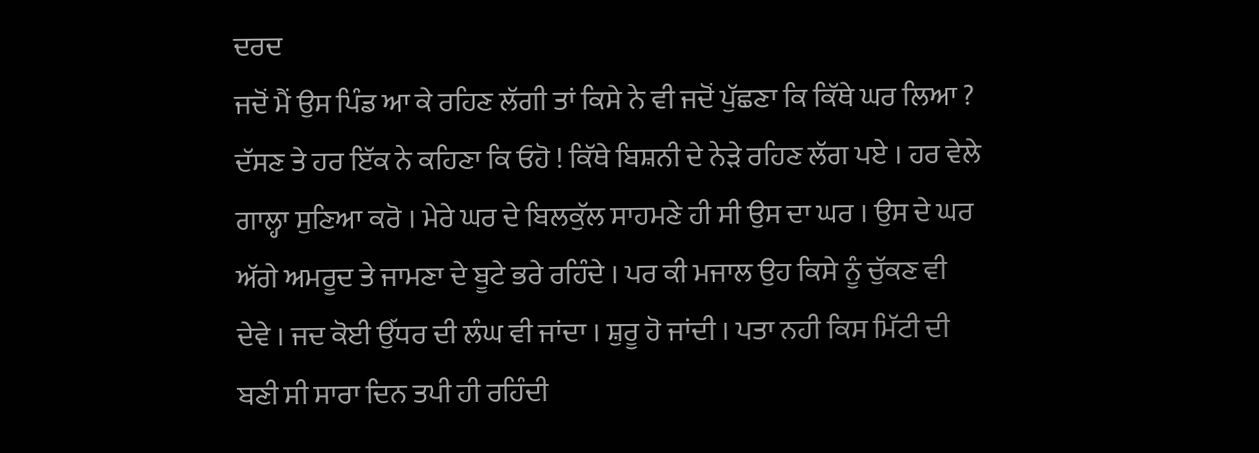ਦਰਦ
ਜਦੋਂ ਮੈਂ ਉਸ ਪਿੰਡ ਆ ਕੇ ਰਹਿਣ ਲੱਗੀ ਤਾਂ ਕਿਸੇ ਨੇ ਵੀ ਜਦੋਂ ਪੁੱਛਣਾ ਕਿ ਕਿੱਥੇ ਘਰ ਲਿਆ ? ਦੱਸਣ ਤੇ ਹਰ ਇੱਕ ਨੇ ਕਹਿਣਾ ਕਿ ਓਹੋ ! ਕਿੱਥੇ ਬਿਸ਼ਨੀ ਦੇ ਨੇੜੇ ਰਹਿਣ ਲੱਗ ਪਏ । ਹਰ ਵੇਲੇ ਗਾਲ੍ਹਾ ਸੁਣਿਆ ਕਰੋ । ਮੇਰੇ ਘਰ ਦੇ ਬਿਲਕੁੱਲ ਸਾਹਮਣੇ ਹੀ ਸੀ ਉਸ ਦਾ ਘਰ । ਉਸ ਦੇ ਘਰ ਅੱਗੇ ਅਮਰੂਦ ਤੇ ਜਾਮਣਾ ਦੇ ਬੂਟੇ ਭਰੇ ਰਹਿੰਦੇ । ਪਰ ਕੀ ਮਜਾਲ ਉਹ ਕਿਸੇ ਨੂੰ ਚੁੱਕਣ ਵੀ ਦੇਵੇ । ਜਦ ਕੋਈ ਉੱਧਰ ਦੀ ਲੰਘ ਵੀ ਜਾਂਦਾ । ਸ਼ੁਰੂ ਹੋ ਜਾਂਦੀ । ਪਤਾ ਨਹੀ ਕਿਸ ਮਿੱਟੀ ਦੀ ਬਣੀ ਸੀ ਸਾਰਾ ਦਿਨ ਤਪੀ ਹੀ ਰਹਿੰਦੀ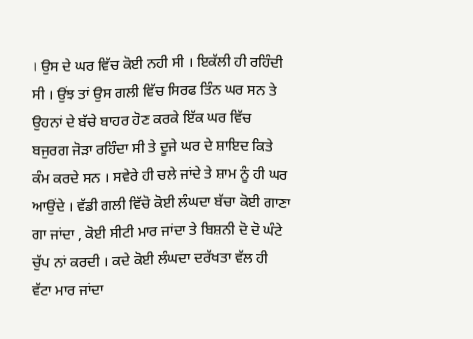। ਉਸ ਦੇ ਘਰ ਵਿੱਚ ਕੋਈ ਨਹੀ ਸੀ । ਇਕੱਲੀ ਹੀ ਰਹਿੰਦੀ ਸੀ । ਉਂਝ ਤਾਂ ਉਸ ਗਲੀ ਵਿੱਚ ਸਿਰਫ ਤਿੰਨ ਘਰ ਸਨ ਤੇ ਉਹਨਾਂ ਦੇ ਬੱਚੇ ਬਾਹਰ ਹੋਣ ਕਰਕੇ ਇੱਕ ਘਰ ਵਿੱਚ ਬਜੁਰਗ ਜੋੜਾ ਰਹਿੰਦਾ ਸੀ ਤੇ ਦੂਜੇ ਘਰ ਦੇ ਸ਼ਾਇਦ ਕਿਤੇ ਕੰਮ ਕਰਦੇ ਸਨ । ਸਵੇਰੇ ਹੀ ਚਲੇ ਜਾਂਦੇ ਤੇ ਸ਼ਾਮ ਨੂੰ ਹੀ ਘਰ ਆਉਂਦੇ । ਵੱਡੀ ਗਲੀ ਵਿੱਚੋ ਕੋਈ ਲੰਘਦਾ ਬੱਚਾ ਕੋਈ ਗਾਣਾ ਗਾ ਜਾਂਦਾ , ਕੋਈ ਸੀਟੀ ਮਾਰ ਜਾਂਦਾ ਤੇ ਬਿਸ਼ਨੀ ਦੋ ਦੋ ਘੰਟੇ ਚੁੱਪ ਨਾਂ ਕਰਦੀ । ਕਦੇ ਕੋਈ ਲੰਘਦਾ ਦਰੱਖਤਾ ਵੱਲ ਹੀ ਵੱਟਾ ਮਾਰ ਜਾਂਦਾ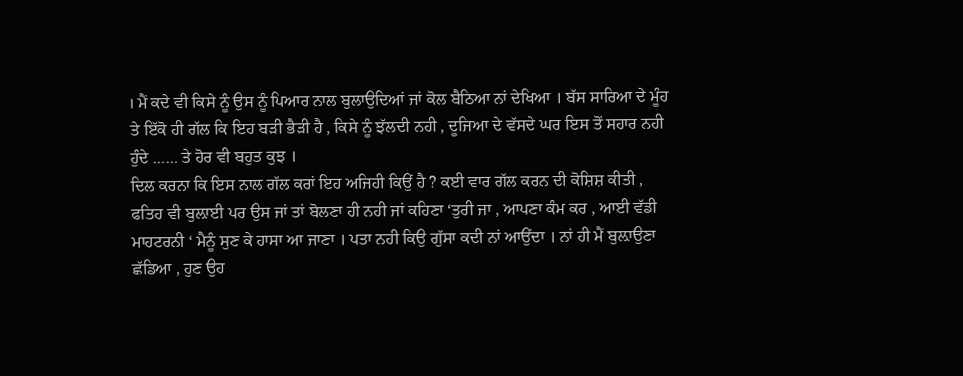। ਮੈਂ ਕਦੇ ਵੀ ਕਿਸੇ ਨੂੰ ਉਸ ਨੂੰ ਪਿਆਰ ਨਾਲ ਬੁਲਾਉਦਿਆਂ ਜਾਂ ਕੋਲ ਬੈਠਿਆ ਨਾਂ ਦੇਖਿਆ । ਬੱਸ ਸਾਰਿਆ ਦੇ ਮੂੰਹ ਤੇ ਇੱਕੋ ਹੀ ਗੱਲ ਕਿ ਇਹ ਬੜੀ ਭੈੜੀ ਹੈ , ਕਿਸੇ ਨੂੰ ਝੱਲਦੀ ਨਹੀ , ਦੂਜਿਆ ਦੇ ਵੱਸਦੇ ਘਰ ਇਸ ਤੋਂ ਸਹਾਰ ਨਹੀ ਹੁੰਦੇ …… ਤੇ ਹੋਰ ਵੀ ਬਹੁਤ ਕੁਝ ।
ਦਿਲ ਕਰਨਾ ਕਿ ਇਸ ਨਾਲ ਗੱਲ ਕਰਾਂ ਇਹ ਅਜਿਹੀ ਕਿਉਂ ਹੈ ? ਕਈ ਵਾਰ ਗੱਲ ਕਰਨ ਦੀ ਕੋਸ਼ਿਸ਼ ਕੀਤੀ , ਫਤਿਹ ਵੀ ਬੁਲ਼ਾਈ ਪਰ ਉਸ ਜਾਂ ਤਾਂ ਬੋਲਣਾ ਹੀ ਨਹੀ ਜਾਂ ਕਹਿਣਾ ‘ਤੁਰੀ ਜਾ , ਆਪਣਾ ਕੰਮ ਕਰ , ਆਈ ਵੱਡੀ ਮਾਹਟਰਨੀ ‘ ਮੈਨੂੰ ਸੁਣ ਕੇ ਹਾਸਾ ਆ ਜਾਣਾ । ਪਤਾ ਨਹੀ ਕਿਉ ਗੁੱਸਾ ਕਦੀ ਨਾਂ ਆਉਂਦਾ । ਨਾਂ ਹੀ ਮੈਂ ਬੁਲ਼ਾਉਣਾ ਛੱਡਿਆ , ਹੁਣ ਉਹ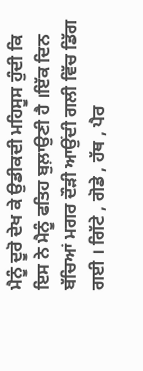ਮੈਨੂੰ ਦੂਰੋ ਦੇਖ ਕੇ ਉਡੀਕਦੀ ਮਹਿਸੂਸ ਹੁੰਦੀ ਕਿ ਇਸ ਨੇ ਮੈਨੂੰ ਫਤਿਹ ਬੁਲ਼ਾਉਣੀ ਹੈ ।ਇੱਕ ਦਿਨ ਬੱਚਿਆਂ ਮਗਰ ਦੌੜੀ ਆਉਂਦੀ ਗਲੀ ਵਿੱਚ ਡਿੱਗ ਗਈ । ਗਿੱਟੇ , ਗੋਡੇ , ਹੱਥ , ਪੈਰ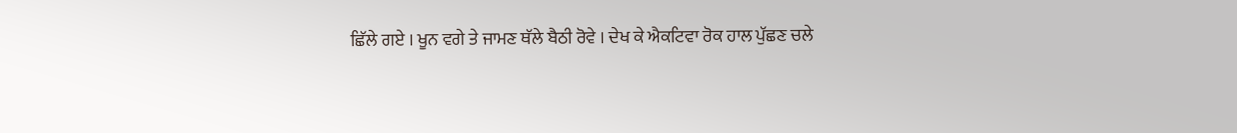ਛਿੱਲੇ ਗਏ । ਖੂਨ ਵਗੇ ਤੇ ਜਾਮਣ ਥੱਲੇ ਬੈਠੀ ਰੋਵੇ । ਦੇਖ ਕੇ ਐਕਟਿਵਾ ਰੋਕ ਹਾਲ ਪੁੱਛਣ ਚਲੇ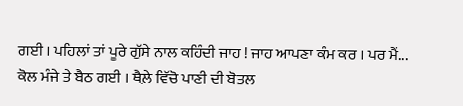ਗਈ । ਪਹਿਲਾਂ ਤਾਂ ਪੂਰੇ ਗੁੱਸੇ ਨਾਲ ਕਹਿੰਦੀ ਜਾਹ ! ਜਾਹ ਆਪਣਾ ਕੰਮ ਕਰ । ਪਰ ਮੈਂ...
ਕੋਲ ਮੰਜੇ ਤੇ ਬੈਠ ਗਈ । ਥੈਲ਼ੇ ਵਿੱਚੋ ਪਾਣੀ ਦੀ ਬੋਤਲ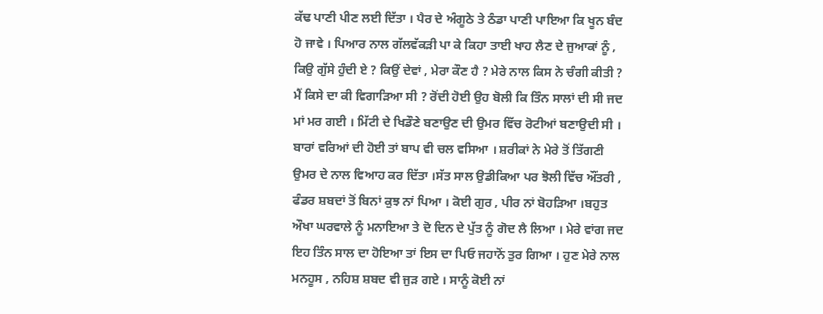ਕੱਢ ਪਾਣੀ ਪੀਣ ਲਈ ਦਿੱਤਾ । ਪੈਰ ਦੇ ਅੰਗੂਠੇ ਤੇ ਠੰਡਾ ਪਾਣੀ ਪਾਇਆ ਕਿ ਖੂਨ ਬੰਦ ਹੋ ਜਾਵੇ । ਪਿਆਰ ਨਾਲ ਗੱਲਵੱਕੜੀ ਪਾ ਕੇ ਕਿਹਾ ਤਾਈ ਖਾਹ ਲੈਣ ਦੇ ਜੁਆਕਾਂ ਨੂੰ , ਕਿਉ ਗੁੱਸੇ ਹੁੰਦੀ ਏ ? ਕਿਉਂ ਦੇਵਾਂ , ਮੇਰਾ ਕੌਣ ਹੈ ? ਮੇਰੇ ਨਾਲ ਕਿਸ ਨੇ ਚੰਗੀ ਕੀਤੀ ? ਮੈਂ ਕਿਸੇ ਦਾ ਕੀ ਵਿਗਾੜਿਆ ਸੀ ? ਰੋਂਦੀ ਹੋਈ ਉਹ ਬੋਲੀ ਕਿ ਤਿੰਨ ਸਾਲਾਂ ਦੀ ਸੀ ਜਦ ਮਾਂ ਮਰ ਗਈ । ਮਿੱਟੀ ਦੇ ਖਿਡੌਣੇ ਬਣਾਉਣ ਦੀ ਉਮਰ ਵਿੱਚ ਰੋਟੀਆਂ ਬਣਾਉਦੀ ਸੀ । ਬਾਰਾਂ ਵਰਿਆਂ ਦੀ ਹੋਈ ਤਾਂ ਬਾਪ ਵੀ ਚਲ ਵਸਿਆ । ਸ਼ਰੀਕਾਂ ਨੇ ਮੇਰੇ ਤੋਂ ਤਿੱਗਣੀ ਉਮਰ ਦੇ ਨਾਲ ਵਿਆਹ ਕਰ ਦਿੱਤਾ ।ਸੱਤ ਸਾਲ ਉਡੀਕਿਆ ਪਰ ਝੋਲੀ ਵਿੱਚ ਔਂਤਰੀ , ਫੰਡਰ ਸ਼ਬਦਾਂ ਤੋਂ ਬਿਨਾਂ ਕੁਝ ਨਾਂ ਪਿਆ । ਕੋਈ ਗੁਰ , ਪੀਰ ਨਾਂ ਬੋਹੜਿਆ ।ਬਹੁਤ ਔਖਾ ਘਰਵਾਲੇ ਨੂੰ ਮਨਾਇਆ ਤੇ ਦੋ ਦਿਨ ਦੇ ਪੁੱਤ ਨੂੰ ਗੋਦ ਲੈ ਲਿਆ । ਮੇਰੇ ਵਾਂਗ ਜਦ ਇਹ ਤਿੰਨ ਸਾਲ ਦਾ ਹੋਇਆ ਤਾਂ ਇਸ ਦਾ ਪਿਓ ਜਹਾਨੋਂ ਤੁਰ ਗਿਆ । ਹੁਣ ਮੇਰੇ ਨਾਲ ਮਨਹੂਸ , ਨਹਿਸ਼ ਸ਼ਬਦ ਵੀ ਜੁੜ ਗਏ । ਸਾਨੂੰ ਕੋਈ ਨਾਂ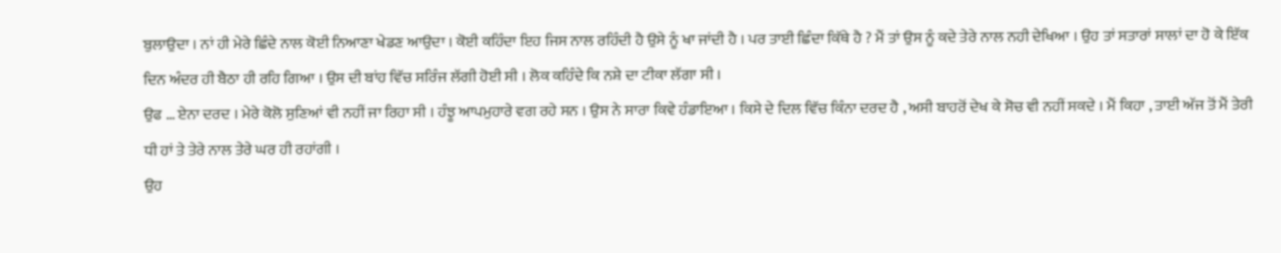ਬੁਲਾਉਦਾ । ਨਾਂ ਹੀ ਮੇਰੇ ਛਿੰਦੇ ਨਾਲ ਕੋਈ ਨਿਆਣਾ ਖੇਡਣ ਆਉਦਾ । ਕੋਈ ਕਹਿੰਦਾ ਇਹ ਜਿਸ ਨਾਲ ਰਹਿੰਦੀ ਹੈ ਉਸੇ ਨੂੰ ਖਾ ਜਾਂਦੀ ਹੈ । ਪਰ ਤਾਈ ਛਿੰਦਾ ਕਿੱਥੇ ਹੈ ? ਮੈਂ ਤਾਂ ਉਸ ਨੂੰ ਕਦੇ ਤੇਰੇ ਨਾਲ ਨਹੀ ਦੇਖਿਆ । ਉਹ ਤਾਂ ਸਤਾਰਾਂ ਸਾਲਾਂ ਦਾ ਹੋ ਕੇ ਇੱਕ ਦਿਨ ਅੰਦਰ ਹੀ ਬੈਠਾ ਹੀ ਰਹਿ ਗਿਆ । ਉਸ ਦੀ ਬਾਂਹ ਵਿੱਚ ਸਰਿੰਜ ਲੱਗੀ ਹੋਈ ਸੀ । ਲੋਕ ਕਹਿੰਦੇ ਕਿ ਨਸ਼ੇ ਦਾ ਟੀਕਾ ਲੱਗਾ ਸੀ ।
ਉਫ … ਏਨਾ ਦਰਦ । ਮੇਰੇ ਕੋਲੋ ਸੁਣਿਆਂ ਵੀ ਨਹੀਂ ਜਾ ਰਿਹਾ ਸੀ । ਹੰਝੂ ਆਪਮੁਹਾਰੇ ਵਗ ਰਹੇ ਸਨ । ਉਸ ਨੇ ਸਾਰਾ ਕਿਵੇ ਹੰਡਾਇਆ । ਕਿਸੇ ਦੇ ਦਿਲ ਵਿੱਚ ਕਿੰਨਾ ਦਰਦ ਹੈ , ਅਸੀ ਬਾਹਰੋਂ ਦੇਖ ਕੇ ਸੋਚ ਵੀ ਨਹੀਂ ਸਕਦੇ । ਮੈਂ ਕਿਹਾ , ਤਾਈ ਅੱਜ ਤੋਂ ਮੈਂ ਤੇਰੀ ਧੀ ਹਾਂ ਤੇ ਤੇਰੇ ਨਾਲ ਤੇਰੇ ਘਰ ਹੀ ਰਹਾਂਗੀ ।
ਉਹ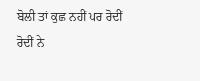ਬੋਲੀ ਤਾਂ ਕੁਛ ਨਹੀਂ ਪਰ ਰੋਦੀਂ ਰੋਦੀਂ ਨੇ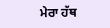ਮੇਰਾ ਹੱਥ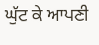ਘੁੱਟ ਕੇ ਆਪਣੀ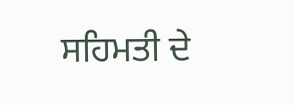ਸਹਿਮਤੀ ਦੇ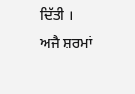ਦਿੱਤੀ ।
ਅਜੈ ਸ਼ਰਮਾਂ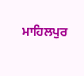ਮਾਹਿਲਪੁਰ